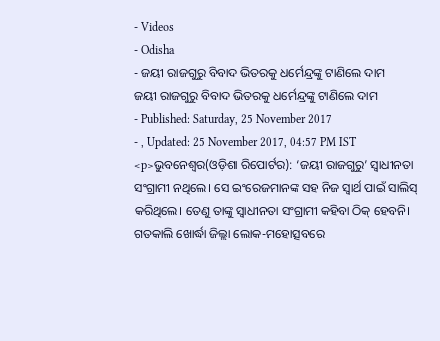- Videos
- Odisha
- ଜୟୀ ରାଜଗୁରୁ ବିବାଦ ଭିତରକୁ ଧର୍ମେନ୍ଦ୍ରଙ୍କୁ ଟାଣିଲେ ଦାମ
ଜୟୀ ରାଜଗୁରୁ ବିବାଦ ଭିତରକୁ ଧର୍ମେନ୍ଦ୍ରଙ୍କୁ ଟାଣିଲେ ଦାମ
- Published: Saturday, 25 November 2017
- , Updated: 25 November 2017, 04:57 PM IST
<p>ଭୁବନେଶ୍ୱର(ଓଡ଼ିଶା ରିପୋର୍ଟର): ‘ଜୟୀ ରାଜଗୁରୁ’ ସ୍ୱାଧୀନତା ସଂଗ୍ରାମୀ ନଥିଲେ। ସେ ଇଂରେଜମାନଙ୍କ ସହ ନିଜ ସ୍ୱାର୍ଥ ପାଇଁ ସାଲିସ୍ କରିଥିଲେ। ତେଣୁ ତାଙ୍କୁ ସ୍ୱାଧୀନତା ସଂଗ୍ରାମୀ କହିବା ଠିକ୍ ହେବନି। ଗତକାଲି ଖୋର୍ଦ୍ଧା ଜିଲ୍ଲା ଲୋକ-ମହୋତ୍ସବରେ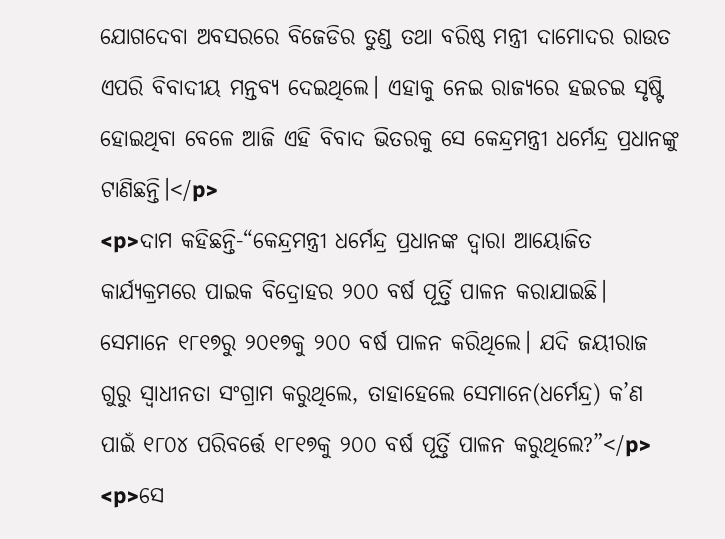ଯୋଗଦେବା ଅବସରରେ ବିଜେଡିର ତୁଣ୍ଡ ତଥା ବରିଷ୍ଠ ମନ୍ତ୍ରୀ ଦାମୋଦର ରାଉତ ଏପରି ବିବାଦୀୟ ମନ୍ତବ୍ୟ ଦେଇଥିଲେ। ଏହାକୁ ନେଇ ରାଜ୍ୟରେ ହଇଚଇ ସୃଷ୍ଟି ହୋଇଥିବା ବେଳେ ଆଜି ଏହି ବିବାଦ ଭିତରକୁ ସେ କେନ୍ଦ୍ରମନ୍ତ୍ରୀ ଧର୍ମେନ୍ଦ୍ର ପ୍ରଧାନଙ୍କୁ ଟାଣିଛନ୍ତି।</p>
<p>ଦାମ କହିଛନ୍ତି-“କେନ୍ଦ୍ରମନ୍ତ୍ରୀ ଧର୍ମେନ୍ଦ୍ର ପ୍ରଧାନଙ୍କ ଦ୍ୱାରା ଆୟୋଜିତ କାର୍ଯ୍ୟକ୍ରମରେ ପାଇକ ବିଦ୍ରୋହର ୨୦୦ ବର୍ଷ ପୂର୍ତ୍ତି ପାଳନ କରାଯାଇଛି। ସେମାନେ ୧୮୧୭ରୁ ୨୦୧୭କୁ ୨୦୦ ବର୍ଷ ପାଳନ କରିଥିଲେ। ଯଦି ଜୟୀରାଜ ଗୁରୁ ସ୍ୱାଧୀନତା ସଂଗ୍ରାମ କରୁଥିଲେ, ତାହାହେଲେ ସେମାନେ(ଧର୍ମେନ୍ଦ୍ର) କ’ଣ ପାଇଁ ୧୮୦୪ ପରିବର୍ତ୍ତେ ୧୮୧୭କୁ ୨୦୦ ବର୍ଷ ପୂର୍ତ୍ତି ପାଳନ କରୁଥିଲେ?”</p>
<p>ସେ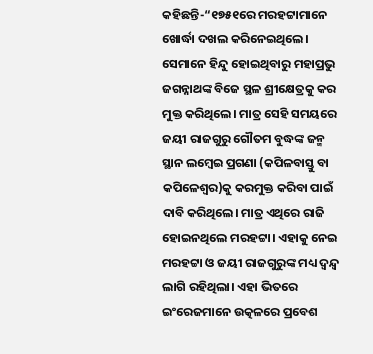କହିଛନ୍ତି-“୧୭୫୧ରେ ମରହଟ୍ଟାମାନେ ଖୋର୍ଦ୍ଧା ଦଖଲ କରିନେଇଥିଲେ। ସେମାନେ ହିନ୍ଦୁ ହୋଇଥିବାରୁ ମହାପ୍ରଭୁ ଜଗନ୍ନାଥଙ୍କ ବିଜେ ସ୍ଥଳ ଶ୍ରୀକ୍ଷେତ୍ରକୁ କର ମୁକ୍ତ କରିଥିଲେ। ମାତ୍ର ସେହି ସମୟରେ ଜୟୀ ରାଜଗୁରୁ ଗୌତମ ବୁଦ୍ଧଙ୍କ ଜନ୍ମ ସ୍ଥାନ ଲମ୍ୱେଇ ପ୍ରଗଣା (କପିଳବାସ୍ତୁ ବା କପିଳେଶ୍ୱର)କୁ କରମୁକ୍ତ କରିବା ପାଇଁ ଦାବି କରିଥିଲେ। ମାତ୍ର ଏଥିରେ ରାଜି ହୋଇନଥିଲେ ମରହଟ୍ଟା। ଏହାକୁ ନେଇ ମରହଟ୍ଟା ଓ ଜୟୀ ରାଜଗୁରୁଙ୍କ ମଧ୍ୟ ଦ୍ୱନ୍ଦ୍ୱ ଲାଗି ରହିଥିଲା। ଏହା ଭିତରେ ଇଂରେଜମାନେ ଉତ୍କଳରେ ପ୍ରବେଶ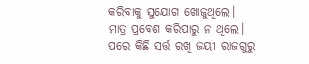କରିବାକୁ ସୁଯୋଗ ଖୋଜୁଥିଲେ। ମାତ୍ର ପ୍ରବେଶ କରିପାରୁ ନ ଥିଲେ। ପରେ କିଛି ସର୍ତ୍ତ ରଖି ଜୟୀ ରାଜଗୁରୁ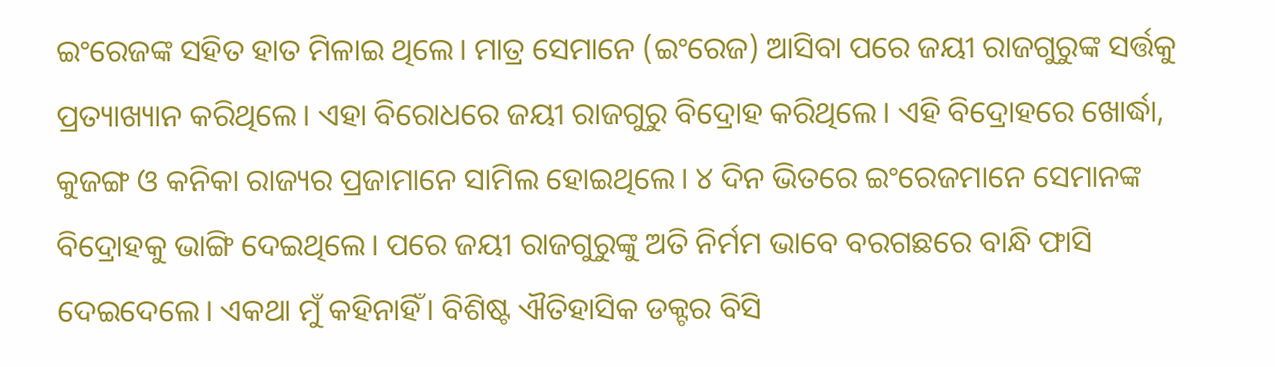ଇଂରେଜଙ୍କ ସହିତ ହାତ ମିଳାଇ ଥିଲେ। ମାତ୍ର ସେମାନେ (ଇଂରେଜ) ଆସିବା ପରେ ଜୟୀ ରାଜଗୁରୁଙ୍କ ସର୍ତ୍ତକୁ ପ୍ରତ୍ୟାଖ୍ୟାନ କରିଥିଲେ। ଏହା ବିରୋଧରେ ଜୟୀ ରାଜଗୁରୁ ବିଦ୍ରୋହ କରିଥିଲେ। ଏହି ବିଦ୍ରୋହରେ ଖୋର୍ଦ୍ଧା, କୁଜଙ୍ଗ ଓ କନିକା ରାଜ୍ୟର ପ୍ରଜାମାନେ ସାମିଲ ହୋଇଥିଲେ। ୪ ଦିନ ଭିତରେ ଇଂରେଜମାନେ ସେମାନଙ୍କ ବିଦ୍ରୋହକୁ ଭାଙ୍ଗି ଦେଇଥିଲେ। ପରେ ଜୟୀ ରାଜଗୁରୁଙ୍କୁ ଅତି ନିର୍ମମ ଭାବେ ବରଗଛରେ ବାନ୍ଧି ଫାସି ଦେଇଦେଲେ। ଏକଥା ମୁଁ କହିନାହିଁ। ବିଶିଷ୍ଟ ଐତିହାସିକ ଡକ୍ଟର ବିସି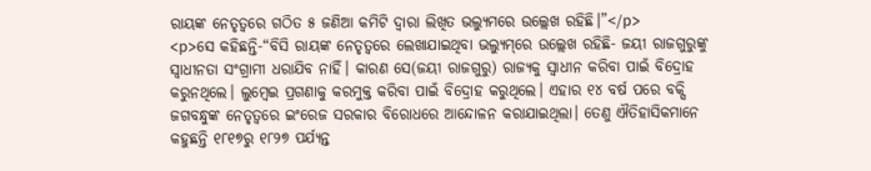ରାୟଙ୍କ ନେତୃତ୍ୱରେ ଗଠିତ ୫ ଜଣିଆ କମିଟି ଦ୍ୱାରା ଲିଖିତ ଭଲ୍ୟୁମରେ ଉଲ୍ଲେଖ ରହିଛି।”</p>
<p>ସେ କହିଛନ୍ତି-“ବିସି ରାୟଙ୍କ ନେତୃତ୍ୱରେ ଲେଖାଯାଇଥିବା ଭଲ୍ୟୁମ୍‌ରେ ଉଲ୍ଲେଖ ରହିଛି- ଜୟୀ ରାଜଗୁରୁଙ୍କୁ ସ୍ୱାଧୀନତା ସଂଗ୍ରାମୀ ଧରାଯିବ ନାହିଁ। କାରଣ ସେ(ଜୟୀ ରାଜଗୁରୁ) ରାଜ୍ୟକୁ ସ୍ୱାଧୀନ କରିବା ପାଇଁ ବିଦ୍ରୋହ କରୁନଥିଲେ। ଲୁମ୍ୱେଇ ପ୍ରଗଣାକୁ କରମୁକ୍ତ କରିବା ପାଇଁ ବିଦ୍ରୋହ କରୁଥିଲେ। ଏହାର ୧୪ ବର୍ଷ ପରେ ବକ୍ସି ଜଗବନ୍ଧୁଙ୍କ ନେତୃତ୍ୱରେ ଇଂରେଜ ସରକାର ବିରୋଧରେ ଆନ୍ଦୋଳନ କରାଯାଇଥିଲା। ତେଣୁ ଐତିହାସିକମାନେ କହୁଛନ୍ତି ୧୮୧୭ରୁ ୧୮୨୭ ପର୍ଯ୍ୟନ୍ତ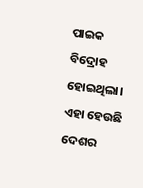ପାଇକ ବିଦ୍ରୋହ ହୋଇଥିଲା। ଏହା ହେଉଛି ଦେଶର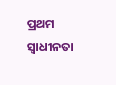ପ୍ରଥମ ସ୍ୱାଧୀନତା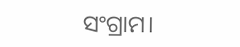ସଂଗ୍ରାମ।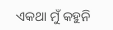ଏକଥା ମୁଁ କହୁନି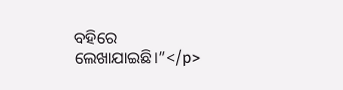ବହିରେ ଲେଖାଯାଇଛି।”</p>